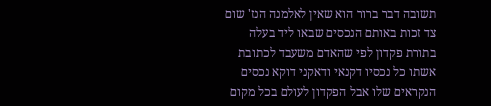תשובה דבר ברור הוא שאין לאלמנה הנז' שום צד זכות באותם הנכסים שבאו ליד בעלה בתורת פקדון לפי שהאדם משעבד לכתובת אשתו כל נכסיו דקנאי ודאקני דוקא נכסים הנקראים שלו אבל הפקדון לעולם בכל מקום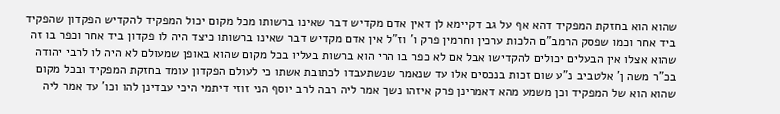שהוא הוא בחזקת המפקיד דהא אף על גב דקיימא לן דאין אדם מקדיש דבר שאינו ברשותו מכל מקום יכול המפקיד להקדיש הפקדון שהפקיד ביד אחר וכמו שפסק הרמב"ם הלכות ערכין וחרמין פרק ו' וז"ל אין אדם מקדיש דבר שאינו ברשותו כיצד היה לו פקדון ביד אחר וכפר בו זה שהוא אצלו אין הבעלים יכולים להקדישו אבל אם לא כפר בו הרי הוא ברשות בעליו בכל מקום שהוא באופן שמעולם לא היה לו לרבי יהודה בכ"ר משה ן' אלטביב נ"ע שום זכות בנכסים אלו עד שנאמר שנשתעבדו לכתובת אשתו כי לעולם הפקדון עומד בחזקת המפקיד ובכל מקום שהוא הוא של המפקיד וכן משמע מהא דאמרינן פרק איזהו נשך אמר ליה רבה לרב יוסף הני זוזי דיתמי היכי עבדינן להו וכו' עד אמר ליה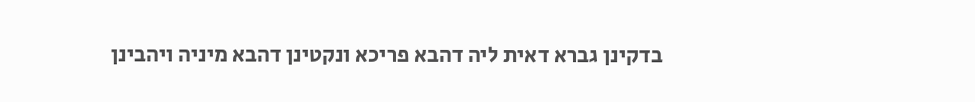בדקינן גברא דאית ליה דהבא פריכא ונקטינן דהבא מיניה ויהבינן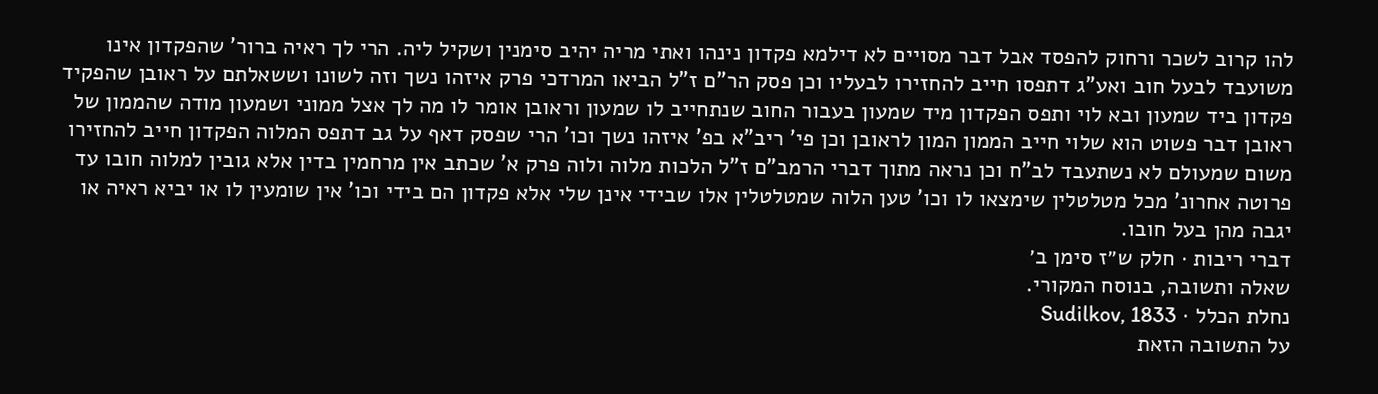להו קרוב לשכר ורחוק להפסד אבל דבר מסויים לא דילמא פקדון נינהו ואתי מריה יהיב סימנין ושקיל ליה. הרי לך ראיה ברור' שהפקדון אינו משועבד לבעל חוב ואע"ג דתפסו חייב להחזירו לבעליו וכן פסק הר"ם ז"ל הביאו המרדכי פרק איזהו נשך וזה לשונו וששאלתם על ראובן שהפקיד פקדון ביד שמעון ובא לוי ותפס הפקדון מיד שמעון בעבור החוב שנתחייב לו שמעון וראובן אומר לו מה לך אצל ממוני ושמעון מודה שהממון של ראובן דבר פשוט הוא שלוי חייב הממון המון לראובן וכן פי' ריב"א בפ' איזהו נשך וכו' הרי שפסק דאף על גב דתפס המלוה הפקדון חייב להחזירו משום שמעולם לא נשתעבד לב"ח וכן נראה מתוך דברי הרמב"ם ז"ל הלכות מלוה ולוה פרק א' שכתב אין מרחמין בדין אלא גובין למלוה חובו עד פרוטה אחרונ' מכל מטלטלין שימצאו לו וכו' טען הלוה שמטלטלין אלו שבידי אינן שלי אלא פקדון הם בידי וכו' אין שומעין לו או יביא ראיה או יגבה מהן בעל חובו.
דברי ריבות · חלק ש״ז סימן ב׳
שאלה ותשובה, בנוסח המקורי.
נחלת הכלל · Sudilkov, 1833
על התשובה הזאת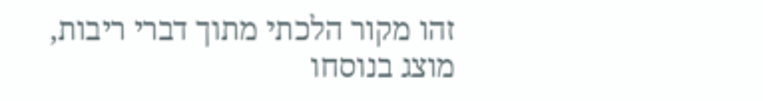זהו מקור הלכתי מתוך דברי ריבות, מוצג בנוסחו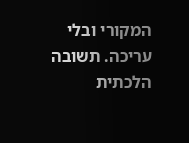המקורי ובלי עריכה. תשובה הלכתית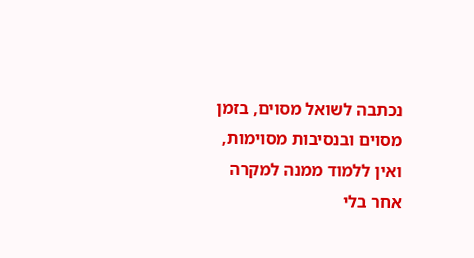נכתבה לשואל מסוים, בזמן מסוים ובנסיבות מסוימות, ואין ללמוד ממנה למקרה אחר בלי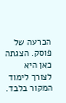הכרעה של פוסק. הצגתה כאן היא לצורך לימוד המקור בלבד.